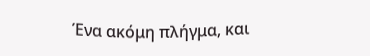Ένα ακόμη πλήγμα, και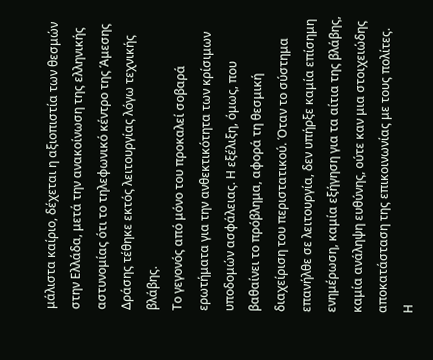μάλιστα καίριο, δέχεται η αξιοπιστία των θεσμών στην Ελλάδα, μετά την ανακοίνωση της ελληνικής αστυνομίας ότι το τηλεφωνικό κέντρο της Άμεσης Δράσης τέθηκε εκτός λειτουργίας λόγω τεχνικής βλάβης.
Το γεγονός από μόνο του προκαλεί σοβαρά ερωτήματα για την ανθεκτικότητα των κρίσιμων υποδομών ασφάλειας. Η εξέλιξη, όμως, που βαθαίνει το πρόβλημα, αφορά τη θεσμική διαχείριση του περιστατικού. Όταν το σύστημα επανήλθε σε λειτουργία, δεν υπήρξε καμία επίσημη ενημέρωση, καμία εξήγηση για τα αίτια της βλάβης, καμία ανάληψη ευθύνης, ούτε καν μια στοιχειώδης αποκατάσταση της επικοινωνίας με τους πολίτες.
Η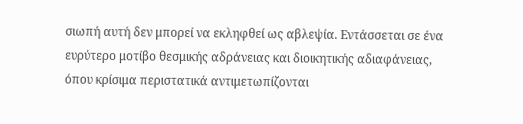σιωπή αυτή δεν μπορεί να εκληφθεί ως αβλεψία. Εντάσσεται σε ένα ευρύτερο μοτίβο θεσμικής αδράνειας και διοικητικής αδιαφάνειας, όπου κρίσιμα περιστατικά αντιμετωπίζονται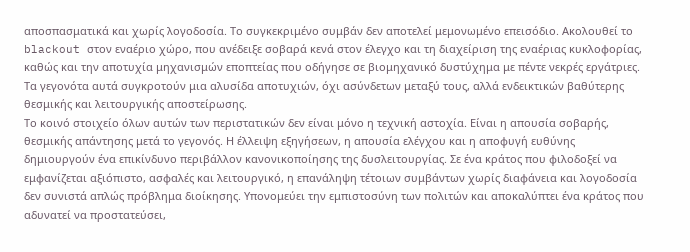αποσπασματικά και χωρίς λογοδοσία. Το συγκεκριμένο συμβάν δεν αποτελεί μεμονωμένο επεισόδιο. Ακολουθεί το blackout στον εναέριο χώρο, που ανέδειξε σοβαρά κενά στον έλεγχο και τη διαχείριση της εναέριας κυκλοφορίας, καθώς και την αποτυχία μηχανισμών εποπτείας που οδήγησε σε βιομηχανικό δυστύχημα με πέντε νεκρές εργάτριες. Τα γεγονότα αυτά συγκροτούν μια αλυσίδα αποτυχιών, όχι ασύνδετων μεταξύ τους, αλλά ενδεικτικών βαθύτερης θεσμικής και λειτουργικής αποστείρωσης.
Το κοινό στοιχείο όλων αυτών των περιστατικών δεν είναι μόνο η τεχνική αστοχία. Είναι η απουσία σοβαρής, θεσμικής απάντησης μετά το γεγονός. Η έλλειψη εξηγήσεων, η απουσία ελέγχου και η αποφυγή ευθύνης δημιουργούν ένα επικίνδυνο περιβάλλον κανονικοποίησης της δυσλειτουργίας. Σε ένα κράτος που φιλοδοξεί να εμφανίζεται αξιόπιστο, ασφαλές και λειτουργικό, η επανάληψη τέτοιων συμβάντων χωρίς διαφάνεια και λογοδοσία δεν συνιστά απλώς πρόβλημα διοίκησης. Υπονομεύει την εμπιστοσύνη των πολιτών και αποκαλύπτει ένα κράτος που αδυνατεί να προστατεύσει,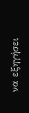να εξηγήσει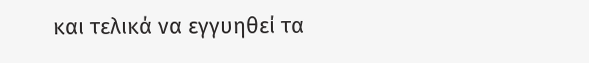και τελικά να εγγυηθεί τα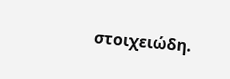στοιχειώδη.